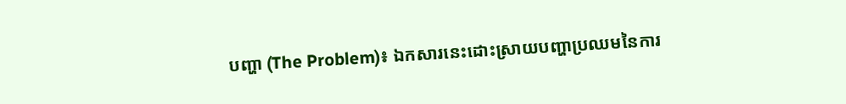បញ្ហា (The Problem)៖ ឯកសារនេះដោះស្រាយបញ្ហាប្រឈមនៃការ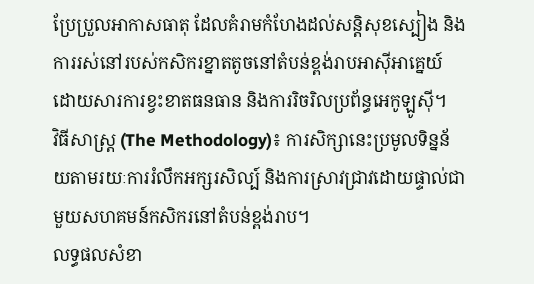ប្រែប្រួលអាកាសធាតុ ដែលគំរាមកំហែងដល់សន្តិសុខស្បៀង និងការរស់នៅរបស់កសិករខ្នាតតូចនៅតំបន់ខ្ពង់រាបអាស៊ីអាគ្នេយ៍ ដោយសារការខ្វះខាតធនធាន និងការរិចរិលប្រព័ន្ធអេកូឡូស៊ី។
វិធីសាស្ត្រ (The Methodology)៖ ការសិក្សានេះប្រមូលទិន្នន័យតាមរយៈការរំលឹកអក្សរសិល្ប៍ និងការស្រាវជ្រាវដោយផ្ទាល់ជាមួយសហគមន៍កសិករនៅតំបន់ខ្ពង់រាប។
លទ្ធផលសំខា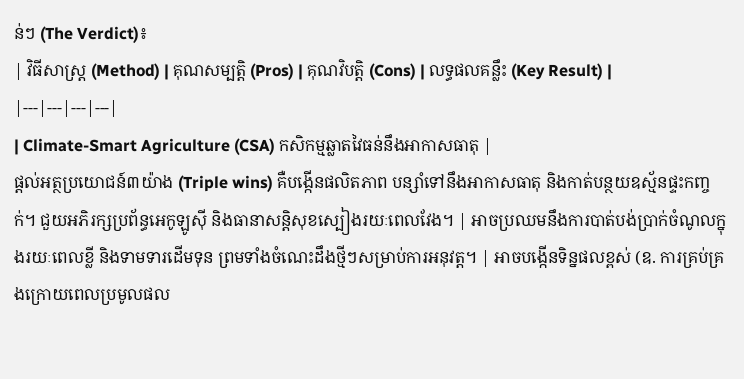ន់ៗ (The Verdict)៖
| វិធីសាស្ត្រ (Method) | គុណសម្បត្តិ (Pros) | គុណវិបត្តិ (Cons) | លទ្ធផលគន្លឹះ (Key Result) |
|---|---|---|---|
| Climate-Smart Agriculture (CSA) កសិកម្មឆ្លាតវៃធន់នឹងអាកាសធាតុ |
ផ្តល់អត្ថប្រយោជន៍៣យ៉ាង (Triple wins) គឺបង្កើនផលិតភាព បន្សាំទៅនឹងអាកាសធាតុ និងកាត់បន្ថយឧស្ម័នផ្ទះកញ្ចក់។ ជួយអភិរក្សប្រព័ន្ធអេកូឡូស៊ី និងធានាសន្តិសុខស្បៀងរយៈពេលវែង។ | អាចប្រឈមនឹងការបាត់បង់ប្រាក់ចំណូលក្នុងរយៈពេលខ្លី និងទាមទារដើមទុន ព្រមទាំងចំណេះដឹងថ្មីៗសម្រាប់ការអនុវត្ត។ | អាចបង្កើនទិន្នផលខ្ពស់ (ឧ. ការគ្រប់គ្រងក្រោយពេលប្រមូលផល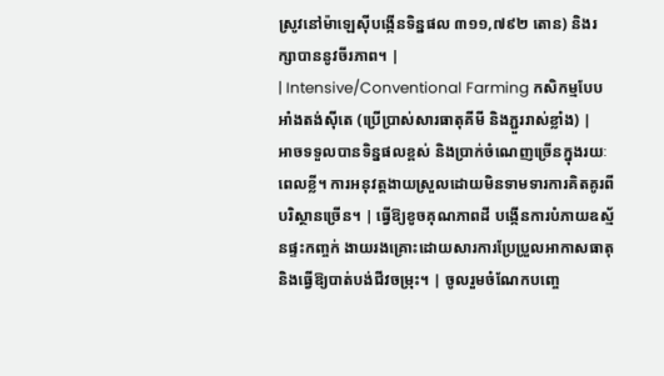ស្រូវនៅម៉ាឡេស៊ីបង្កើនទិន្នផល ៣១១,៧៩២ តោន) និងរក្សាបាននូវចីរភាព។ |
| Intensive/Conventional Farming កសិកម្មបែបអាំងតង់ស៊ីតេ (ប្រើប្រាស់សារធាតុគីមី និងភ្ជួររាស់ខ្លាំង) |
អាចទទួលបានទិន្នផលខ្ពស់ និងប្រាក់ចំណេញច្រើនក្នុងរយៈពេលខ្លី។ ការអនុវត្តងាយស្រួលដោយមិនទាមទារការគិតគូរពីបរិស្ថានច្រើន។ | ធ្វើឱ្យខូចគុណភាពដី បង្កើនការបំភាយឧស្ម័នផ្ទះកញ្ចក់ ងាយរងគ្រោះដោយសារការប្រែប្រួលអាកាសធាតុ និងធ្វើឱ្យបាត់បង់ជីវចម្រុះ។ | ចូលរួមចំណែកបញ្ចេ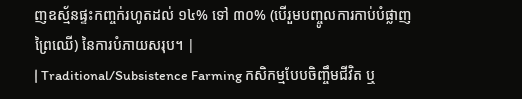ញឧស្ម័នផ្ទះកញ្ចក់រហូតដល់ ១៤% ទៅ ៣០% (បើរួមបញ្ចូលការកាប់បំផ្លាញព្រៃឈើ) នៃការបំភាយសរុប។ |
| Traditional/Subsistence Farming កសិកម្មបែបចិញ្ចឹមជីវិត ឬ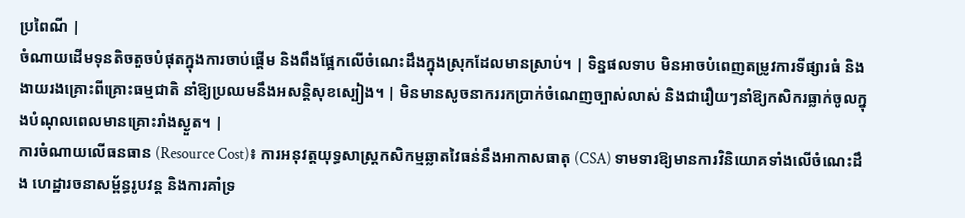ប្រពៃណី |
ចំណាយដើមទុនតិចតួចបំផុតក្នុងការចាប់ផ្តើម និងពឹងផ្អែកលើចំណេះដឹងក្នុងស្រុកដែលមានស្រាប់។ | ទិន្នផលទាប មិនអាចបំពេញតម្រូវការទីផ្សារធំ និងងាយរងគ្រោះពីគ្រោះធម្មជាតិ នាំឱ្យប្រឈមនឹងអសន្តិសុខស្បៀង។ | មិនមានសូចនាកររកប្រាក់ចំណេញច្បាស់លាស់ និងជារឿយៗនាំឱ្យកសិករធ្លាក់ចូលក្នុងបំណុលពេលមានគ្រោះរាំងស្ងួត។ |
ការចំណាយលើធនធាន (Resource Cost)៖ ការអនុវត្តយុទ្ធសាស្ត្រកសិកម្មឆ្លាតវៃធន់នឹងអាកាសធាតុ (CSA) ទាមទារឱ្យមានការវិនិយោគទាំងលើចំណេះដឹង ហេដ្ឋារចនាសម្ព័ន្ធរូបវន្ត និងការគាំទ្រ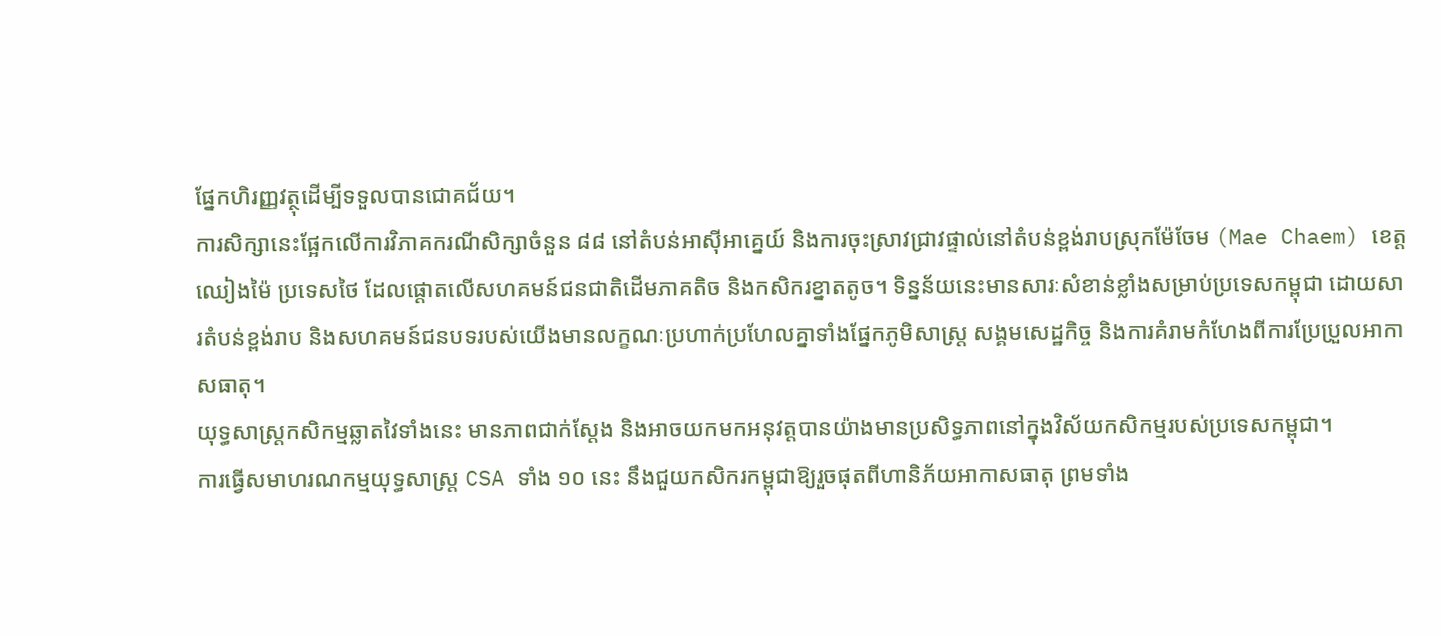ផ្នែកហិរញ្ញវត្ថុដើម្បីទទួលបានជោគជ័យ។
ការសិក្សានេះផ្អែកលើការវិភាគករណីសិក្សាចំនួន ៨៨ នៅតំបន់អាស៊ីអាគ្នេយ៍ និងការចុះស្រាវជ្រាវផ្ទាល់នៅតំបន់ខ្ពង់រាបស្រុកម៉ែចែម (Mae Chaem) ខេត្តឈៀងម៉ៃ ប្រទេសថៃ ដែលផ្តោតលើសហគមន៍ជនជាតិដើមភាគតិច និងកសិករខ្នាតតូច។ ទិន្នន័យនេះមានសារៈសំខាន់ខ្លាំងសម្រាប់ប្រទេសកម្ពុជា ដោយសារតំបន់ខ្ពង់រាប និងសហគមន៍ជនបទរបស់យើងមានលក្ខណៈប្រហាក់ប្រហែលគ្នាទាំងផ្នែកភូមិសាស្ត្រ សង្គមសេដ្ឋកិច្ច និងការគំរាមកំហែងពីការប្រែប្រួលអាកាសធាតុ។
យុទ្ធសាស្ត្រកសិកម្មឆ្លាតវៃទាំងនេះ មានភាពជាក់ស្តែង និងអាចយកមកអនុវត្តបានយ៉ាងមានប្រសិទ្ធភាពនៅក្នុងវិស័យកសិកម្មរបស់ប្រទេសកម្ពុជា។
ការធ្វើសមាហរណកម្មយុទ្ធសាស្ត្រ CSA ទាំង ១០ នេះ នឹងជួយកសិករកម្ពុជាឱ្យរួចផុតពីហានិភ័យអាកាសធាតុ ព្រមទាំង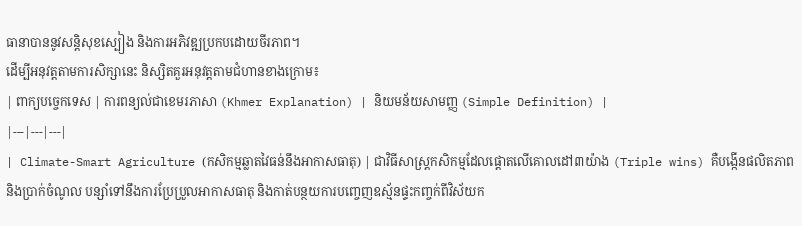ធានាបាននូវសន្តិសុខស្បៀង និងការអភិវឌ្ឍប្រកបដោយចីរភាព។
ដើម្បីអនុវត្តតាមការសិក្សានេះ និស្សិតគួរអនុវត្តតាមជំហានខាងក្រោម៖
| ពាក្យបច្ចេកទេស | ការពន្យល់ជាខេមរភាសា (Khmer Explanation) | និយមន័យសាមញ្ញ (Simple Definition) |
|---|---|---|
| Climate-Smart Agriculture (កសិកម្មឆ្លាតវៃធន់នឹងអាកាសធាតុ) | ជាវិធីសាស្ត្រកសិកម្មដែលផ្ដោតលើគោលដៅ៣យ៉ាង (Triple wins) គឺបង្កើនផលិតភាពនិងប្រាក់ចំណូល បន្សាំទៅនឹងការប្រែប្រួលអាកាសធាតុ និងកាត់បន្ថយការបញ្ចេញឧស្ម័នផ្ទះកញ្ចក់ពីវិស័យក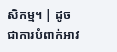សិកម្ម។ | ដូចជាការបំពាក់អាវ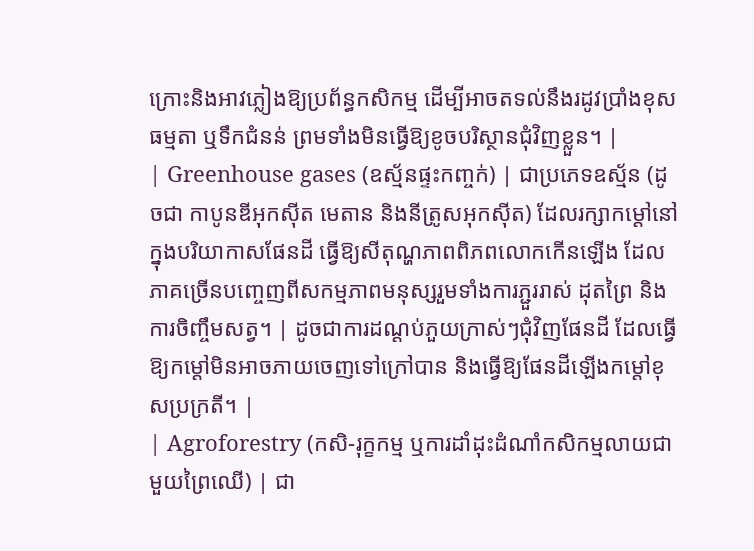ក្រោះនិងអាវភ្លៀងឱ្យប្រព័ន្ធកសិកម្ម ដើម្បីអាចតទល់នឹងរដូវប្រាំងខុសធម្មតា ឬទឹកជំនន់ ព្រមទាំងមិនធ្វើឱ្យខូចបរិស្ថានជុំវិញខ្លួន។ |
| Greenhouse gases (ឧស្ម័នផ្ទះកញ្ចក់) | ជាប្រភេទឧស្ម័ន (ដូចជា កាបូនឌីអុកស៊ីត មេតាន និងនីត្រូសអុកស៊ីត) ដែលរក្សាកម្តៅនៅក្នុងបរិយាកាសផែនដី ធ្វើឱ្យសីតុណ្ហភាពពិភពលោកកើនឡើង ដែលភាគច្រើនបញ្ចេញពីសកម្មភាពមនុស្សរួមទាំងការភ្ជួររាស់ ដុតព្រៃ និងការចិញ្ចឹមសត្វ។ | ដូចជាការដណ្ដប់ភួយក្រាស់ៗជុំវិញផែនដី ដែលធ្វើឱ្យកម្តៅមិនអាចភាយចេញទៅក្រៅបាន និងធ្វើឱ្យផែនដីឡើងកម្តៅខុសប្រក្រតី។ |
| Agroforestry (កសិ-រុក្ខកម្ម ឬការដាំដុះដំណាំកសិកម្មលាយជាមួយព្រៃឈើ) | ជា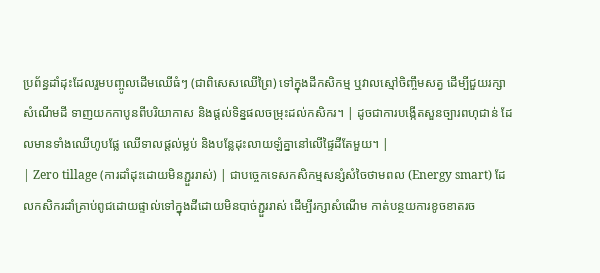ប្រព័ន្ធដាំដុះដែលរួមបញ្ចូលដើមឈើធំៗ (ជាពិសេសឈើព្រៃ) ទៅក្នុងដីកសិកម្ម ឬវាលស្មៅចិញ្ចឹមសត្វ ដើម្បីជួយរក្សាសំណើមដី ទាញយកកាបូនពីបរិយាកាស និងផ្តល់ទិន្នផលចម្រុះដល់កសិករ។ | ដូចជាការបង្កើតសួនច្បារពហុជាន់ ដែលមានទាំងឈើហូបផ្លែ ឈើទាលផ្តល់ម្លប់ និងបន្លែដុះលាយឡំគ្នានៅលើផ្ទៃដីតែមួយ។ |
| Zero tillage (ការដាំដុះដោយមិនភ្ជួររាស់) | ជាបច្ចេកទេសកសិកម្មសន្សំសំចៃថាមពល (Energy smart) ដែលកសិករដាំគ្រាប់ពូជដោយផ្ទាល់ទៅក្នុងដីដោយមិនបាច់ភ្ជួររាស់ ដើម្បីរក្សាសំណើម កាត់បន្ថយការខូចខាតរច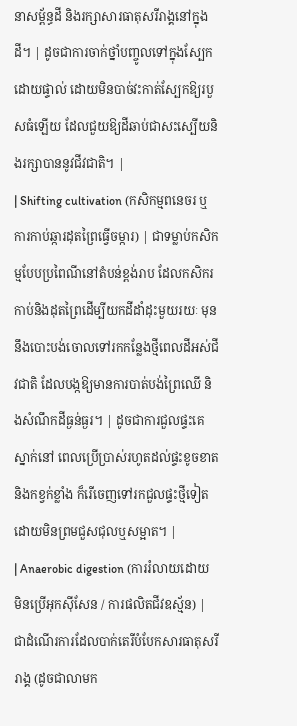នាសម្ព័ន្ធដី និងរក្សាសារធាតុសរីរាង្គនៅក្នុងដី។ | ដូចជាការចាក់ថ្នាំបញ្ចូលទៅក្នុងស្បែកដោយផ្ទាល់ ដោយមិនបាច់វះកាត់ស្បែកឱ្យរបួសធំឡើយ ដែលជួយឱ្យដីឆាប់ជាសះស្បើយនិងរក្សាបាននូវជីវជាតិ។ |
| Shifting cultivation (កសិកម្មពនេចរ ឬការកាប់ឆ្ការដុតព្រៃធ្វើចម្ការ) | ជាទម្លាប់កសិកម្មបែបប្រពៃណីនៅតំបន់ខ្ពង់រាប ដែលកសិករកាប់និងដុតព្រៃដើម្បីយកដីដាំដុះមួយរយៈ មុននឹងបោះបង់ចោលទៅរកកន្លែងថ្មីពេលដីអស់ជីវជាតិ ដែលបង្កឱ្យមានការបាត់បង់ព្រៃឈើ និងសំណឹកដីធ្ងន់ធ្ងរ។ | ដូចជាការជួលផ្ទះគេស្នាក់នៅ ពេលប្រើប្រាស់រហូតដល់ផ្ទះខូចខាតនិងកខ្វក់ខ្លាំង ក៏រើចេញទៅរកជួលផ្ទះថ្មីទៀតដោយមិនព្រមជួសជុលឬសម្អាត។ |
| Anaerobic digestion (ការរំលាយដោយមិនប្រើអុកស៊ីសែន / ការផលិតជីវឧស្ម័ន) | ជាដំណើរការដែលបាក់តេរីបំបែកសារធាតុសរីរាង្គ (ដូចជាលាមក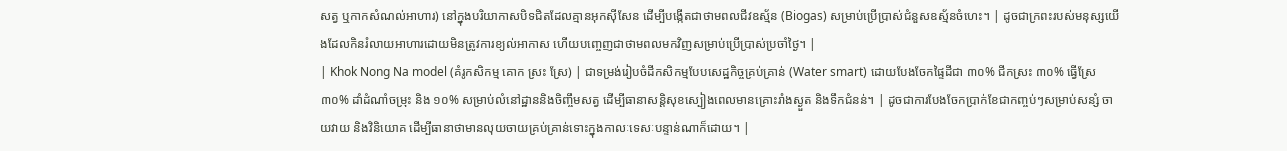សត្វ ឬកាកសំណល់អាហារ) នៅក្នុងបរិយាកាសបិទជិតដែលគ្មានអុកស៊ីសែន ដើម្បីបង្កើតជាថាមពលជីវឧស្ម័ន (Biogas) សម្រាប់ប្រើប្រាស់ជំនួសឧស្ម័នចំហេះ។ | ដូចជាក្រពះរបស់មនុស្សយើងដែលកិនរំលាយអាហារដោយមិនត្រូវការខ្យល់អាកាស ហើយបញ្ចេញជាថាមពលមកវិញសម្រាប់ប្រើប្រាស់ប្រចាំថ្ងៃ។ |
| Khok Nong Na model (គំរូកសិកម្ម គោក ស្រះ ស្រែ) | ជាទម្រង់រៀបចំដីកសិកម្មបែបសេដ្ឋកិច្ចគ្រប់គ្រាន់ (Water smart) ដោយបែងចែកផ្ទៃដីជា ៣០% ជីកស្រះ ៣០% ធ្វើស្រែ ៣០% ដាំដំណាំចម្រុះ និង ១០% សម្រាប់លំនៅដ្ឋាននិងចិញ្ចឹមសត្វ ដើម្បីធានាសន្តិសុខស្បៀងពេលមានគ្រោះរាំងស្ងួត និងទឹកជំនន់។ | ដូចជាការបែងចែកប្រាក់ខែជាកញ្ចប់ៗសម្រាប់សន្សំ ចាយវាយ និងវិនិយោគ ដើម្បីធានាថាមានលុយចាយគ្រប់គ្រាន់ទោះក្នុងកាលៈទេសៈបន្ទាន់ណាក៏ដោយ។ |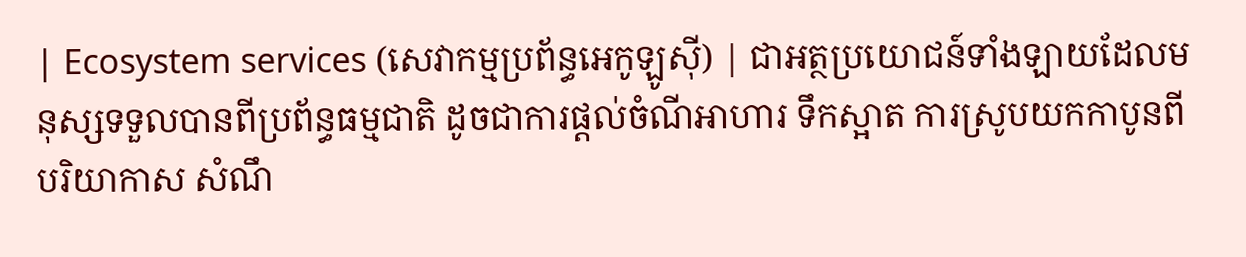| Ecosystem services (សេវាកម្មប្រព័ន្ធអេកូឡូស៊ី) | ជាអត្ថប្រយោជន៍ទាំងឡាយដែលមនុស្សទទួលបានពីប្រព័ន្ធធម្មជាតិ ដូចជាការផ្តល់ចំណីអាហារ ទឹកស្អាត ការស្រូបយកកាបូនពីបរិយាកាស សំណឹ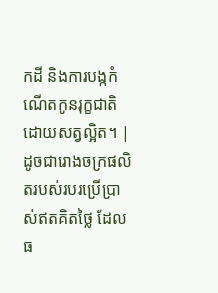កដី និងការបង្កកំណើតកូនរុក្ខជាតិដោយសត្វល្អិត។ | ដូចជារោងចក្រផលិតរបស់របរប្រើប្រាស់ឥតគិតថ្លៃ ដែលធ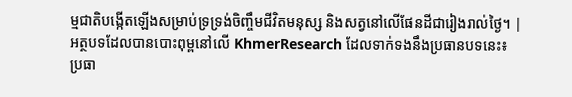ម្មជាតិបង្កើតឡើងសម្រាប់ទ្រទ្រង់ចិញ្ចឹមជីវិតមនុស្ស និងសត្វនៅលើផែនដីជារៀងរាល់ថ្ងៃ។ |
អត្ថបទដែលបានបោះពុម្ពនៅលើ KhmerResearch ដែលទាក់ទងនឹងប្រធានបទនេះ៖
ប្រធា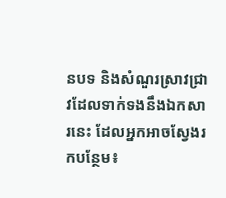នបទ និងសំណួរស្រាវជ្រាវដែលទាក់ទងនឹងឯកសារនេះ ដែលអ្នកអាចស្វែងរកបន្ថែម៖